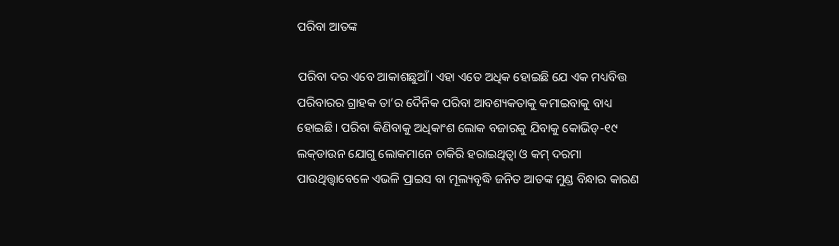ପରିବା ଆତଙ୍କ

ପରିବା ଦର ଏବେ ଆକାଶଛୁଆଁ। ଏହା ଏତେ ଅଧିକ ହୋଇଛି ଯେ ଏକ ମଧ୍ୟବିତ୍ତ ପରିବାରର ଗ୍ରାହକ ତା’ର ଦୈନିକ ପରିବା ଆବଶ୍ୟକତାକୁ କମାଇବାକୁ ବାଧ୍ୟ ହୋଇଛି। ପରିବା କିଣିବାକୁ ଅଧିକାଂଶ ଲୋକ ବଜାରକୁ ଯିବାକୁ କୋଭିଡ୍‌-୧୯ ଲକ୍‌ଡାଉନ ଯୋଗୁ ଲୋକମାନେ ଚାକିରି ହରାଇଥିତ୍ବା ଓ କମ୍‌ ଦରମା ପାଉଥିତ୍ତ୍ବାବେଳେ ଏଭଳି ପ୍ରାଇସ ବା ମୂଲ୍ୟବୃଦ୍ଧି ଜନିତ ଆତଙ୍କ ମୁଣ୍ଡ ବିନ୍ଧାର କାରଣ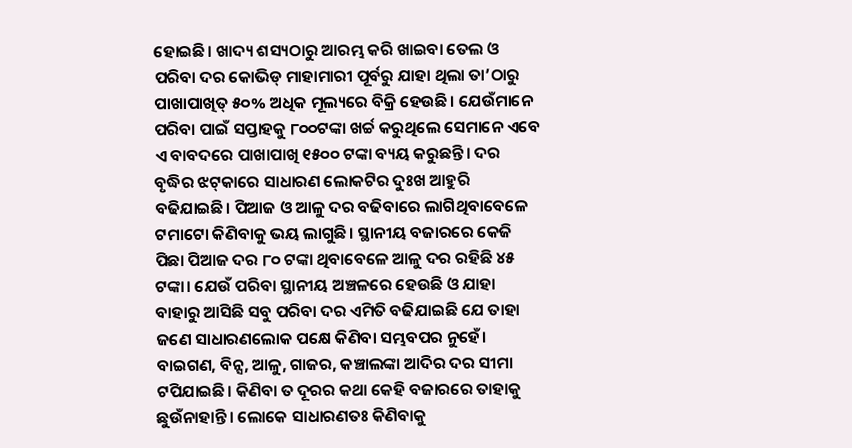ହୋଇଛି। ଖାଦ୍ୟ ଶସ୍ୟଠାରୁ ଆରମ୍ଭ କରି ଖାଇବା ତେଲ ଓ ପରିବା ଦର କୋଭିଡ୍‌ ମାହାମାରୀ ପୂର୍ବରୁ ଯାହା ଥିଲା ତା’ଠାରୁ ପାଖାପାଖିତ୍ ୫୦% ଅଧିକ ମୂଲ୍ୟରେ ବିକ୍ରି ହେଉଛି। ଯେଉଁମାନେ ପରିବା ପାଇଁ ସପ୍ତାହକୁ ୮୦୦ଟଙ୍କା ଖର୍ଚ୍ଚ କରୁଥିଲେ ସେମାନେ ଏବେ ଏ ବାବଦରେ ପାଖାପାଖି ୧୫୦୦ ଟଙ୍କା ବ୍ୟୟ କରୁଛନ୍ତି। ଦର ବୃଦ୍ଧିର ଝଟ୍‌କାରେ ସାଧାରଣ ଲୋକଟିର ଦୁଃଖ ଆହୁରି ବଢିଯାଇଛି। ପିଆଜ ଓ ଆଳୁ ଦର ବଢିବାରେ ଲାଗିଥିବାବେଳେ ଟମାଟୋ କିଣିବାକୁ ଭୟ ଲାଗୁଛି। ସ୍ଥାନୀୟ ବଜାରରେ କେଜି ପିଛା ପିଆଜ ଦର ୮୦ ଟଙ୍କା ଥିବାବେଳେ ଆଳୁ ଦର ରହିଛି ୪୫ ଟଙ୍କା। ଯେଉଁ ପରିବା ସ୍ଥାନୀୟ ଅଞ୍ଚଳରେ ହେଉଛି ଓ ଯାହା ବାହାରୁ ଆସିଛି ସବୁ ପରିବା ଦର ଏମିତି ବଢିଯାଇଛି ଯେ ତାହା ଜଣେ ସାଧାରଣଲୋକ ପକ୍ଷେ କିଣିବା ସମ୍ଭବପର ନୁହେଁ। ବାଇଗଣ, ବିନ୍ସ, ଆଳୁ, ଗାଜର, କଞ୍ଚାଲଙ୍କା ଆଦିର ଦର ସୀମା ଟପିଯାଇଛି। କିଣିବା ତ ଦୂରର କଥା କେହି ବଜାରରେ ତାହାକୁ ଛୁଉଁନାହାନ୍ତି। ଲୋକେ ସାଧାରଣତଃ କିଣିବାକୁ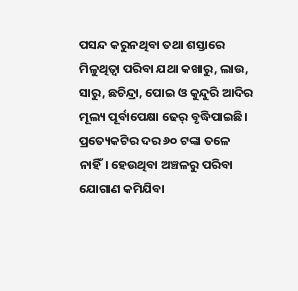ପସନ୍ଦ କରୁନଥିବା ତଥା ଶସ୍ତାରେ ମିଳୁଥିତ୍ବା ପରିବା ଯଥା କଖାରୁ, ଲାଉ, ସାରୁ, ଛଚିନ୍ଦ୍ରା, ପୋଇ ଓ କୁନ୍ଦୁରି ଆଦିର ମୂଲ୍ୟ ପୂର୍ବାପେକ୍ଷା ଢେର୍‌ ବୃଦ୍ଧିପାଇଛି। ପ୍ରତ୍ୟେକଟିର ଦର ୬୦ ଟଙ୍କା ତଳେ ନାହିଁ। ହେଉଥିବା ଅଞ୍ଚଳରୁ ପରିବା ଯୋଗାଣ କମିଯିବା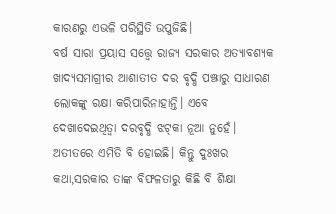କାରଣରୁ ଏଭଳି ପରିସ୍ଥିତି ଉପୁଜିଛି।
ବର୍ଷ ସାରା ପ୍ରୟାସ ସତ୍ତ୍ୱେ ରାଜ୍ୟ ସରକାର ଅତ୍ୟାବଶ୍ୟକ ଖାଦ୍ୟସମାଗ୍ରୀର ଆଶାତୀତ ଦର ବୃଦ୍ଧି ପଞ୍ଝାରୁ ସାଧାରଣ ଲୋକଙ୍କୁ ରକ୍ଷା କରିପାରିନାହାନ୍ତି। ଏବେ ଦେଖାଦେଇଥିତ୍ବା ଦରବୃଦ୍ଧି ଝଟ୍‌କା ନୂଆ ନୁହେଁ। ଅତୀତରେ ଏମିତି ବି ହୋଇଛି। କିନ୍ତୁ ଦୁଃଖର କଥା,ସରକାର ତାଙ୍କ ବିଫଳତାରୁ କିଛି ବି ଶିକ୍ଷା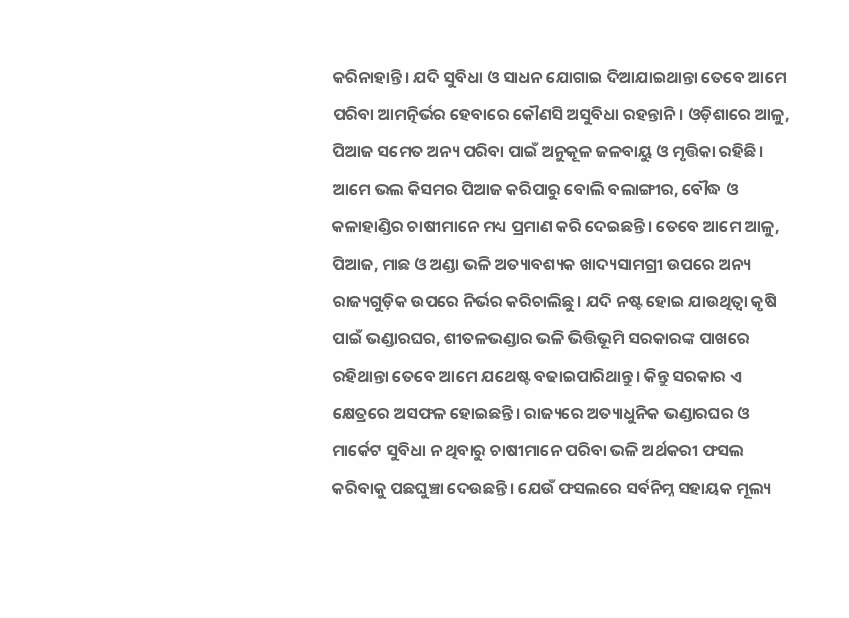କରିନାହାନ୍ତି। ଯଦି ସୁବିଧା ଓ ସାଧନ ଯୋଗାଇ ଦିଆଯାଇଥାନ୍ତା ତେବେ ଆମେ ପରିବା ଆମତ୍ନିର୍ଭର ହେବାରେ କୌଣସି ଅସୁବିଧା ରହନ୍ତାନି। ଓଡ଼ିଶାରେ ଆଳୁ, ପିଆଜ ସମେତ ଅନ୍ୟ ପରିବା ପାଇଁ ଅନୁକୂଳ ଜଳବାୟୁ ଓ ମୃତ୍ତିକା ରହିଛି। ଆମେ ଭଲ କିସମର ପିଆଜ କରିପାରୁ ବୋଲି ବଲାଙ୍ଗୀର, ବୌଦ୍ଧ ଓ କଳାହାଣ୍ଡିର ଚାଷୀମାନେ ମଧ୍ୟ ପ୍ରମାଣ କରି ଦେଇଛନ୍ତି। ତେବେ ଆମେ ଆଳୁ, ପିଆଜ, ମାଛ ଓ ଅଣ୍ଡା ଭଳି ଅତ୍ୟାବଶ୍ୟକ ଖାଦ୍ୟସାମଗ୍ରୀ ଉପରେ ଅନ୍ୟ ରାଜ୍ୟଗୁଡ଼ିକ ଉପରେ ନିର୍ଭର କରିଚାଲିଛୁ। ଯଦି ନଷ୍ଟ ହୋଇ ଯାଉଥିତ୍ବା କୃଷି ପାଇଁ ଭଣ୍ଡାରଘର, ଶୀତଳଭଣ୍ଡାର ଭଳି ଭିତ୍ତିଭୂମି ସରକାରଙ୍କ ପାଖରେ ରହିଥାନ୍ତା ତେବେ ଆମେ ଯଥେଷ୍ଟ ବଢାଇପାରିଥାନ୍ତୁ। କିନ୍ତୁ ସରକାର ଏ କ୍ଷେତ୍ରରେ ଅସଫଳ ହୋଇଛନ୍ତି। ରାଜ୍ୟରେ ଅତ୍ୟାଧୁନିକ ଭଣ୍ଡାରଘର ଓ ମାର୍କେଟ ସୁବିଧା ନ ଥିବାରୁ ଚାଷୀମାନେ ପରିବା ଭଳି ଅର୍ଥକରୀ ଫସଲ କରିବାକୁ ପଛଘୁଞ୍ଚା ଦେଉଛନ୍ତି। ଯେଉଁ ଫସଲରେ ସର୍ବନିମ୍ନ ସହାୟକ ମୂଲ୍ୟ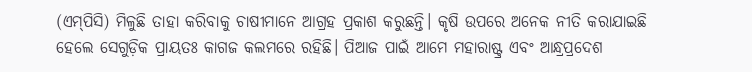(ଏମ୍‌ପିସି) ମିଳୁଛି ତାହା କରିବାକୁ ଚାଷୀମାନେ ଆଗ୍ରହ ପ୍ରକାଶ କରୁଛନ୍ତି। କୃଷି ଉପରେ ଅନେକ ନୀତି କରାଯାଇଛି ହେଲେ ସେଗୁଡ଼ିକ ପ୍ରାୟତଃ କାଗଜ କଲମରେ ରହିଛି। ପିଆଜ ପାଇଁ ଆମେ ମହାରାଷ୍ଟ୍ର ଏବଂ ଆନ୍ଧ୍ରପ୍ରଦେଶ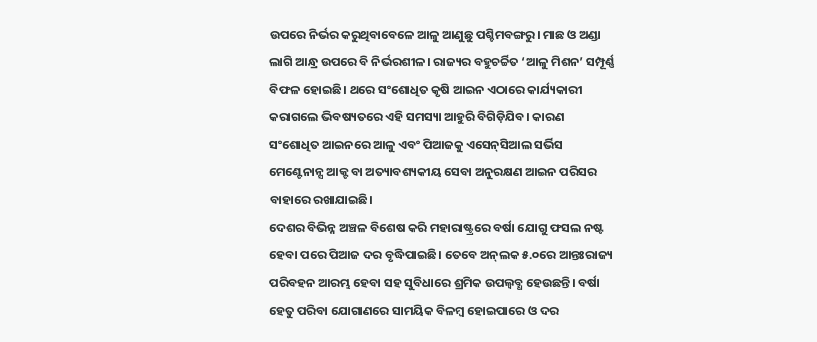ଉପରେ ନିର୍ଭର କରୁଥିବାବେଳେ ଆଳୁ ଆଣୁଛୁ ପଶ୍ଚିମବଙ୍ଗରୁ। ମାଛ ଓ ଅଣ୍ଡା ଲାଗି ଆନ୍ଧ୍ର ଉପରେ ବି ନିର୍ଭରଶୀଳ। ରାଜ୍ୟର ବହୁଚର୍ଚ୍ଚିତ ‘ଆଳୁ ମିଶନ’ ସମ୍ପୂର୍ଣ୍ଣ ବିଫଳ ହୋଇଛି। ଥରେ ସଂଶୋଧିତ କୃଷି ଆଇନ ଏଠାରେ କାର୍ଯ୍ୟକାରୀ କରାଗଲେ ଭିବଷ୍ୟତରେ ଏହି ସମସ୍ୟା ଆହୁରି ବିଗିଡ଼ିଯିବ। କାରଣ ସଂଶୋଧିତ ଆଇନରେ ଆଳୁ ଏବଂ ପିଆଜକୁ ଏସେନ୍‌ସିଆଲ ସର୍ଭିସ ମେଣ୍ଟେନାନ୍ସ ଆକ୍ଟ ବା ଅତ୍ୟାବଶ୍ୟକୀୟ ସେବା ଅନୁରକ୍ଷଣ ଆଇନ ପରିସର ବାହାରେ ରଖାଯାଇଛି।
ଦେଶର ବିଭିନ୍ନ ଅଞ୍ଚଳ ବିଶେଷ କରି ମହାରାଷ୍ଟ୍ରରେ ବର୍ଷା ଯୋଗୁ ଫସଲ ନଷ୍ଟ ହେବା ପରେ ପିଆଜ ଦର ବୃଦ୍ଧିପାଇଛି। ତେବେ ଅନ୍‌ଲକ ୫.୦ରେ ଆନ୍ତଃରାଜ୍ୟ ପରିବହନ ଆରମ୍ଭ ହେବା ସହ ସୁବିଧାରେ ଶ୍ରମିକ ଉପଲ୍ବବ୍ଧ ହେଉଛନ୍ତି। ବର୍ଷା ହେତୁ ପରିବା ଯୋଗାଣରେ ସାମୟିକ ବିଳମ୍ବ ହୋଇପାରେ ଓ ଦର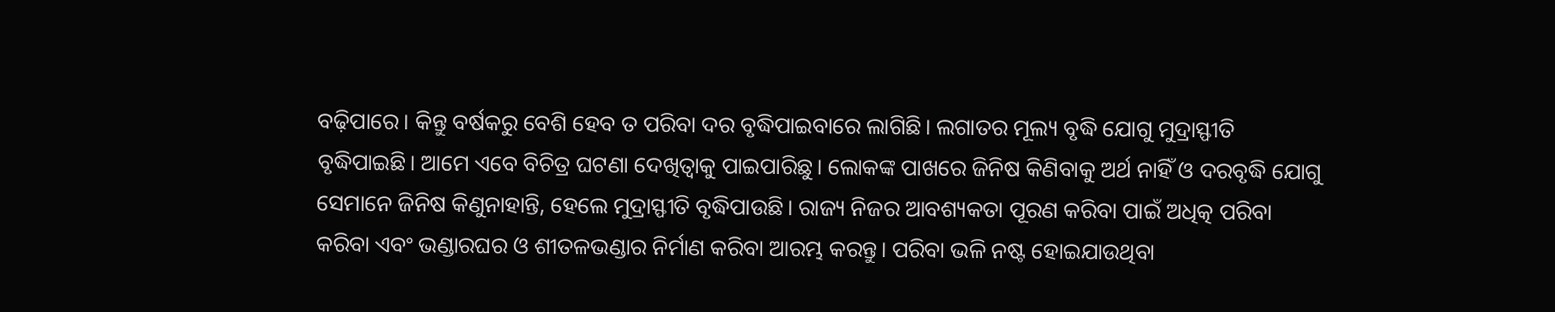ବଢ଼ିପାରେ। କିନ୍ତୁ ବର୍ଷକରୁ ବେଶି ହେବ ତ ପରିବା ଦର ବୃଦ୍ଧିପାଇବାରେ ଲାଗିଛି। ଲଗାତର ମୂଲ୍ୟ ବୃଦ୍ଧି ଯୋଗୁ ମୁଦ୍ରାସ୍ଫୀତି ବୃଦ୍ଧିପାଇଛି। ଆମେ ଏବେ ବିଚିତ୍ର ଘଟଣା ଦେଖିତ୍ବାକୁ ପାଇପାରିଛୁ। ଲୋକଙ୍କ ପାଖରେ ଜିନିଷ କିଣିବାକୁ ଅର୍ଥ ନାହିଁ ଓ ଦରବୃଦ୍ଧି ଯୋଗୁ ସେମାନେ ଜିନିଷ କିଣୁନାହାନ୍ତି, ହେଲେ ମୁଦ୍ରାସ୍ଫୀତି ବୃଦ୍ଧିପାଉଛି। ରାଜ୍ୟ ନିଜର ଆବଶ୍ୟକତା ପୂରଣ କରିବା ପାଇଁ ଅଧିତ୍କ ପରିବା କରିବା ଏବଂ ଭଣ୍ଡାରଘର ଓ ଶୀତଳଭଣ୍ଡାର ନିର୍ମାଣ କରିବା ଆରମ୍ଭ କରନ୍ତୁ। ପରିବା ଭଳି ନଷ୍ଟ ହୋଇଯାଉଥିବା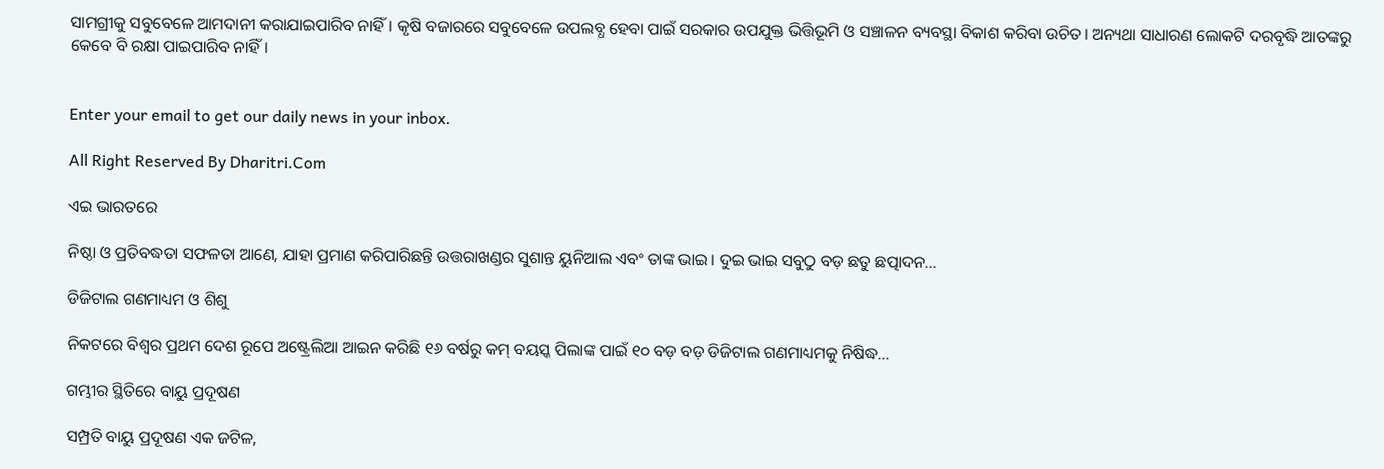ସାମଗ୍ରୀକୁ ସବୁବେଳେ ଆମଦାନୀ କରାଯାଇପାରିବ ନାହିଁ। କୃଷି ବଜାରରେ ସବୁବେଳେ ଉପଲବ୍ଧ ହେବା ପାଇଁ ସରକାର ଉପଯୁକ୍ତ ଭିତ୍ତିଭୂମି ଓ ସଞ୍ଚାଳନ ବ୍ୟବସ୍ଥା ବିକାଶ କରିବା ଉଚିତ। ଅନ୍ୟଥା ସାଧାରଣ ଲୋକଟି ଦରବୃଦ୍ଧି ଆତଙ୍କରୁ କେବେ ବି ରକ୍ଷା ପାଇପାରିବ ନାହିଁ।


Enter your email to get our daily news in your inbox.

All Right Reserved By Dharitri.Com

ଏଇ ଭାରତରେ

ନିଷ୍ଠା ଓ ପ୍ରତିବଦ୍ଧତା ସଫଳତା ଆଣେ, ଯାହା ପ୍ରମାଣ କରିପାରିଛନ୍ତି ଉତ୍ତରାଖଣ୍ଡର ସୁଶାନ୍ତ ୟୁନିଆଲ ଏବଂ ତାଙ୍କ ଭାଇ। ଦୁଇ ଭାଇ ସବୁଠୁ ବଡ଼ ଛତୁ ଛତ୍ପାଦନ…

ଡିଜିଟାଲ ଗଣମାଧ୍ୟମ ଓ ଶିଶୁ

ନିକଟରେ ବିଶ୍ୱର ପ୍ରଥମ ଦେଶ ରୂପେ ଅଷ୍ଟ୍ରେଲିଆ ଆଇନ କରିଛି ୧୬ ବର୍ଷରୁ କମ୍‌ ବୟସ୍କ ପିଲାଙ୍କ ପାଇଁ ୧୦ ବଡ଼ ବଡ଼ ଡିଜିଟାଲ ଗଣମାଧ୍ୟମକୁ ନିଷିଦ୍ଧ…

ଗମ୍ଭୀର ସ୍ଥିତିରେ ବାୟୁ ପ୍ରଦୂଷଣ

ସମ୍ପ୍ରତି ବାୟୁ ପ୍ରଦୂଷଣ ଏକ ଜଟିଳ,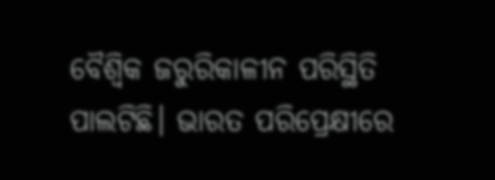ବୈଶ୍ୱିକ ଜରୁରିକାଳୀନ ପରିସ୍ଥିତି ପାଲଟିଛି। ଭାରତ ପରିପ୍ରେକ୍ଷୀରେ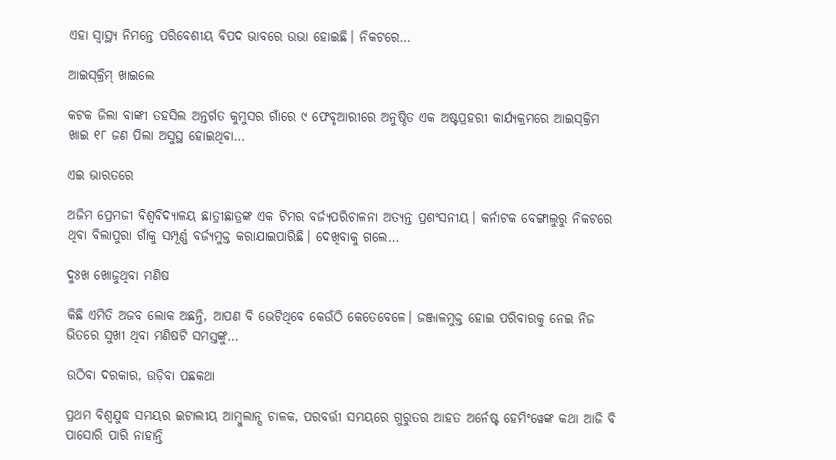ଏହା ସ୍ବାସ୍ଥ୍ୟ ନିମନ୍ତେ ପରିବେଶୀୟ ବିପଦ ଭାବରେ ଉଭା ହୋଇଛି। ନିକଟରେ…

ଆଇସ୍‌କ୍ରିମ୍‌ ଖାଇଲେ

କଟକ ଜିଲା ବାଙ୍କୀ ତହସିଲ ଅନ୍ତର୍ଗତ କୁମୁସର ଗାଁରେ ୯ ଫେବୃଆରୀରେ ଅନୁଷ୍ଠିତ ଏକ ଅଷ୍ଟପ୍ରହରୀ କାର୍ଯ୍ୟକ୍ରମରେ ଆଇସ୍‌କ୍ରିମ ଖାଇ ୧୮ ଜଣ ପିଲା ଅସୁସ୍ଥ ହୋଇଥିବା…

ଏଇ ଭାରତରେ

ଅଜିମ ପ୍ରେମଜୀ ବିଶ୍ୱବିଦ୍ୟାଳୟ ଛାତ୍ରୀଛାତ୍ରଙ୍କ ଏକ ଟିମର ବର୍ଜ୍ୟପରିଚାଳନା ଅତ୍ୟନ୍ତ ପ୍ରଶଂସନୀୟ। କର୍ନାଟକ ବେଙ୍ଗାଲୁରୁ ନିକଟରେ ଥିବା ବିଲାପୁରା ଗାଁକୁ ସମ୍ପୂର୍ଣ୍ଣ ବର୍ଜ୍ୟମୁକ୍ତ କରାଯାଇପାରିଛି। ଦେଖିବାକୁ ଗଲେ…

ଦୁଃଖ ଖୋଜୁଥିବା ମଣିଷ

କିଛି ଏମିତି ଅଜବ ଲୋକ ଅଛନ୍ତି, ଆପଣ ବି ଭେଟିଥିବେ କେଉଁଠି କେତେବେଳେ। ଜଞ୍ଜାଳମୁକ୍ତ ହୋଇ ପରିବାରକୁ ନେଇ ନିଜ ଭିତରେ ସୁଖୀ ଥିବା ମଣିଷଟି ସମସ୍ତଙ୍କୁ…

ଉଠିବା ଦରକାର, ଉଡ଼ିବା ପଛକଥା

ପ୍ରଥମ ବିଶ୍ୱଯୁଦ୍ଧ ସମୟର ଇଟାଲୀୟ ଆମ୍ବୁଲାନ୍ସ ଚାଳକ, ପରବର୍ତ୍ତୀ ସମୟରେ ଗୁରୁତର ଆହତ ଅର୍ନେଷ୍ଟ ହେମିଂୱେଙ୍କ କଥା ଆଜି ବି ପାସୋରି ପାରି ନାହାନ୍ତି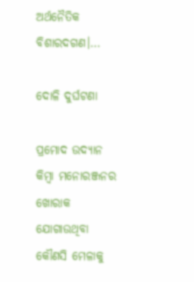ଅର୍ଥନୈତିକ ବିଶାରଦଗଣ।…

ଦୋଳି ଦୁର୍ଘଟଣା

ପ୍ରମୋଦ ଉଦ୍ୟାନ କିମ୍ବା ମନୋରଞ୍ଜନର ଖୋରାକ ଯୋଗାଉଥିବା କୌଣସି ମେଳାକୁ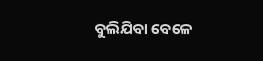ବୁଲିଯିବା ବେଳେ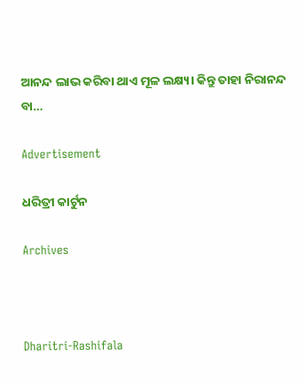ଆନନ୍ଦ ଲାଭ କରିବା ଥାଏ ମୂଳ ଲକ୍ଷ୍ୟ। କିନ୍ତୁ ତାହା ନିରାନନ୍ଦ ବା…

Advertisement

ଧରିତ୍ରୀ କାର୍ଟୁନ

Archives



Dharitri-Rashifala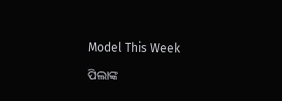Model This Week

ପିଲାଙ୍କ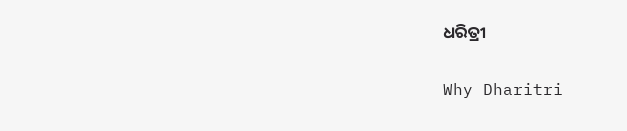ଧରିତ୍ରୀ

Why Dharitri